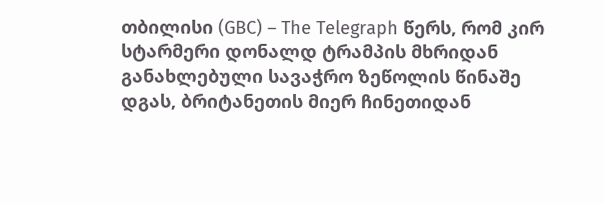თბილისი (GBC) – The Telegraph წერს, რომ კირ სტარმერი დონალდ ტრამპის მხრიდან განახლებული სავაჭრო ზეწოლის წინაშე დგას, ბრიტანეთის მიერ ჩინეთიდან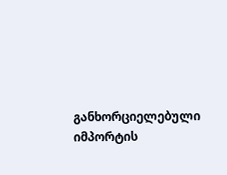განხორციელებული იმპორტის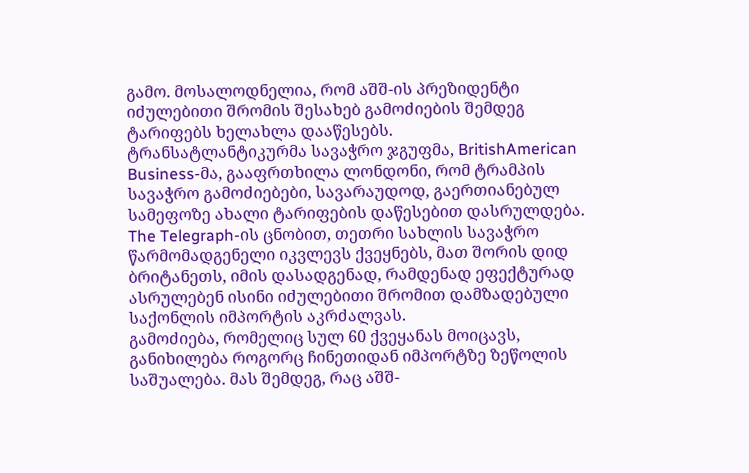გამო. მოსალოდნელია, რომ აშშ-ის პრეზიდენტი იძულებითი შრომის შესახებ გამოძიების შემდეგ ტარიფებს ხელახლა დააწესებს.
ტრანსატლანტიკურმა სავაჭრო ჯგუფმა, BritishAmerican Business-მა, გააფრთხილა ლონდონი, რომ ტრამპის სავაჭრო გამოძიებები, სავარაუდოდ, გაერთიანებულ სამეფოზე ახალი ტარიფების დაწესებით დასრულდება.
The Telegraph-ის ცნობით, თეთრი სახლის სავაჭრო წარმომადგენელი იკვლევს ქვეყნებს, მათ შორის დიდ ბრიტანეთს, იმის დასადგენად, რამდენად ეფექტურად ასრულებენ ისინი იძულებითი შრომით დამზადებული საქონლის იმპორტის აკრძალვას.
გამოძიება, რომელიც სულ 60 ქვეყანას მოიცავს, განიხილება როგორც ჩინეთიდან იმპორტზე ზეწოლის საშუალება. მას შემდეგ, რაც აშშ-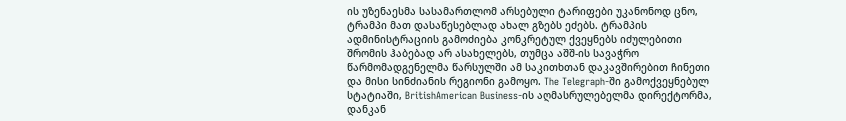ის უზენაესმა სასამართლომ არსებული ტარიფები უკანონოდ ცნო, ტრამპი მათ დასაწესებლად ახალ გზებს ეძებს. ტრამპის ადმინისტრაციის გამოძიება კონკრეტულ ქვეყნებს იძულებითი შრომის ჰაბებად არ ასახელებს, თუმცა აშშ-ის სავაჭრო წარმომადგენელმა წარსულში ამ საკითხთან დაკავშირებით ჩინეთი და მისი სინძიანის რეგიონი გამოყო. The Telegraph-ში გამოქვეყნებულ სტატიაში, BritishAmerican Business-ის აღმასრულებელმა დირექტორმა, დანკან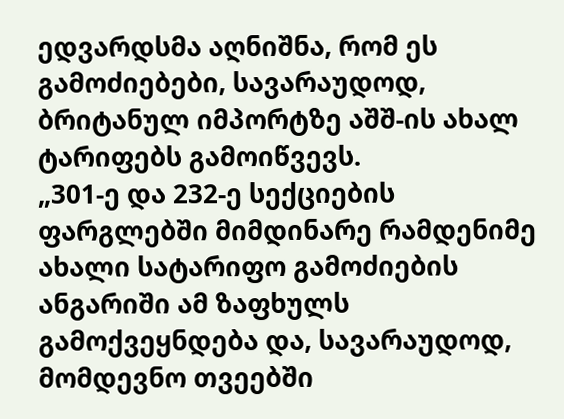ედვარდსმა აღნიშნა, რომ ეს გამოძიებები, სავარაუდოდ, ბრიტანულ იმპორტზე აშშ-ის ახალ ტარიფებს გამოიწვევს.
„301-ე და 232-ე სექციების ფარგლებში მიმდინარე რამდენიმე ახალი სატარიფო გამოძიების ანგარიში ამ ზაფხულს გამოქვეყნდება და, სავარაუდოდ, მომდევნო თვეებში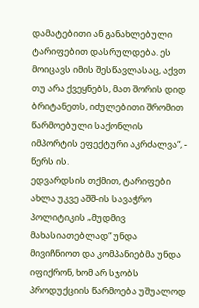დამატებითი ან განახლებული ტარიფებით დასრულდება. ეს მოიცავს იმის შესწავლასაც, აქვთ თუ არა ქვეყნებს, მათ შორის დიდ ბრიტანეთს, იძულებითი შრომით წარმოებული საქონლის იმპორტის ეფექტური აკრძალვა“, - წერს ის.
ედვარდსის თქმით, ტარიფები ახლა უკვე აშშ-ის სავაჭრო პოლიტიკის „მუდმივ მახასიათებლად“ უნდა მივიჩნიოთ და კომპანიებმა უნდა იფიქრონ, ხომ არ სჯობს პროდუქციის წარმოება უშუალოდ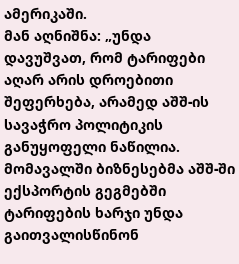ამერიკაში.
მან აღნიშნა: „უნდა დავუშვათ, რომ ტარიფები აღარ არის დროებითი შეფერხება, არამედ აშშ-ის სავაჭრო პოლიტიკის განუყოფელი ნაწილია. მომავალში ბიზნესებმა აშშ-ში ექსპორტის გეგმებში ტარიფების ხარჯი უნდა გაითვალისწინონ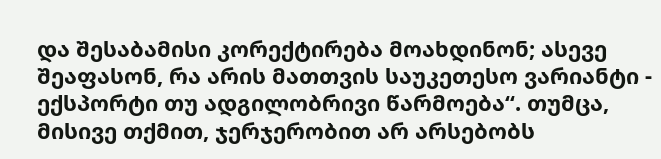და შესაბამისი კორექტირება მოახდინონ; ასევე შეაფასონ, რა არის მათთვის საუკეთესო ვარიანტი - ექსპორტი თუ ადგილობრივი წარმოება“. თუმცა, მისივე თქმით, ჯერჯერობით არ არსებობს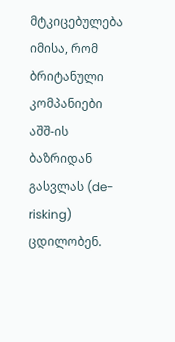მტკიცებულება იმისა, რომ ბრიტანული კომპანიები აშშ-ის ბაზრიდან გასვლას (de-risking) ცდილობენ.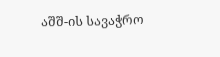აშშ-ის სავაჭრო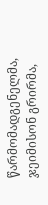წარმომადგენელმა, ჯეიმისონ გრირმა,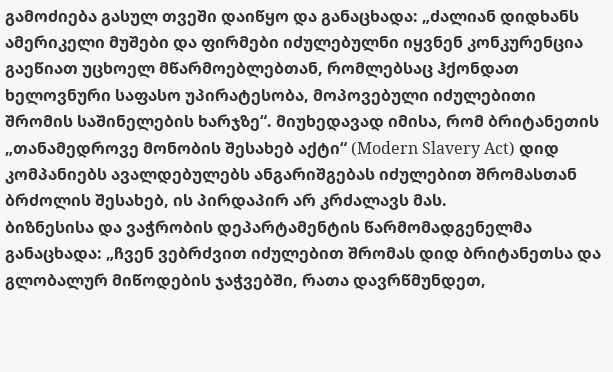გამოძიება გასულ თვეში დაიწყო და განაცხადა: „ძალიან დიდხანს ამერიკელი მუშები და ფირმები იძულებულნი იყვნენ კონკურენცია გაეწიათ უცხოელ მწარმოებლებთან, რომლებსაც ჰქონდათ ხელოვნური საფასო უპირატესობა, მოპოვებული იძულებითი შრომის საშინელების ხარჯზე“. მიუხედავად იმისა, რომ ბრიტანეთის „თანამედროვე მონობის შესახებ აქტი“ (Modern Slavery Act) დიდ კომპანიებს ავალდებულებს ანგარიშგებას იძულებით შრომასთან ბრძოლის შესახებ, ის პირდაპირ არ კრძალავს მას.
ბიზნესისა და ვაჭრობის დეპარტამენტის წარმომადგენელმა განაცხადა: „ჩვენ ვებრძვით იძულებით შრომას დიდ ბრიტანეთსა და გლობალურ მიწოდების ჯაჭვებში, რათა დავრწმუნდეთ,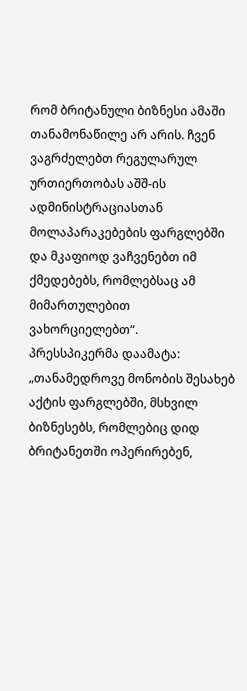რომ ბრიტანული ბიზნესი ამაში თანამონაწილე არ არის. ჩვენ ვაგრძელებთ რეგულარულ ურთიერთობას აშშ-ის ადმინისტრაციასთან მოლაპარაკებების ფარგლებში და მკაფიოდ ვაჩვენებთ იმ ქმედებებს, რომლებსაც ამ მიმართულებით ვახორციელებთ“.
პრესსპიკერმა დაამატა: „თანამედროვე მონობის შესახებ აქტის ფარგლებში, მსხვილ ბიზნესებს, რომლებიც დიდ ბრიტანეთში ოპერირებენ,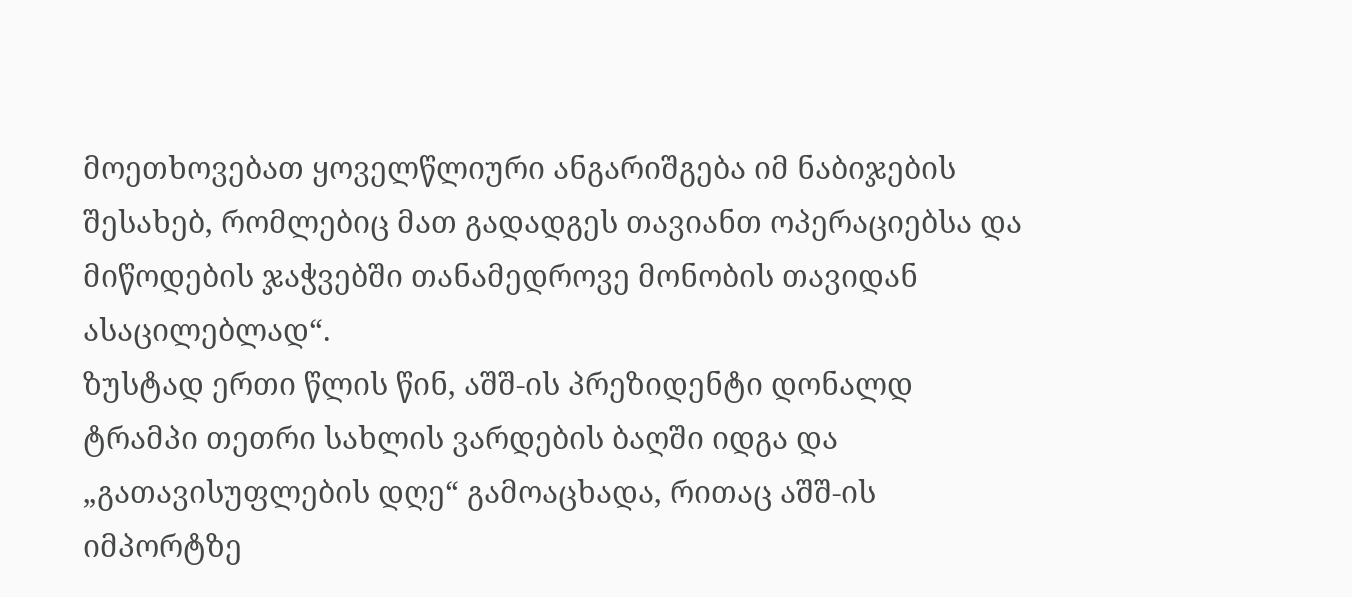მოეთხოვებათ ყოველწლიური ანგარიშგება იმ ნაბიჯების შესახებ, რომლებიც მათ გადადგეს თავიანთ ოპერაციებსა და მიწოდების ჯაჭვებში თანამედროვე მონობის თავიდან ასაცილებლად“.
ზუსტად ერთი წლის წინ, აშშ-ის პრეზიდენტი დონალდ ტრამპი თეთრი სახლის ვარდების ბაღში იდგა და „გათავისუფლების დღე“ გამოაცხადა, რითაც აშშ-ის იმპორტზე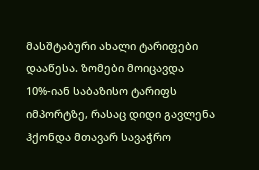მასშტაბური ახალი ტარიფები დააწესა. ზომები მოიცავდა 10%-იან საბაზისო ტარიფს იმპორტზე, რასაც დიდი გავლენა ჰქონდა მთავარ სავაჭრო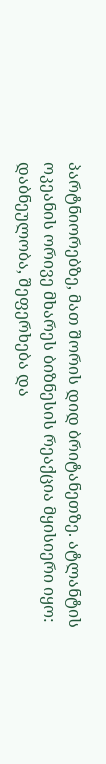პარტნიორებზე, მათ შორის დიდ ბრიტანეთზე. ატლანტის ოკეანის ორივე მხარეს ბიზნესის რეაქცია მყისიერი იყო: დაბნეულობა, შეფერხება და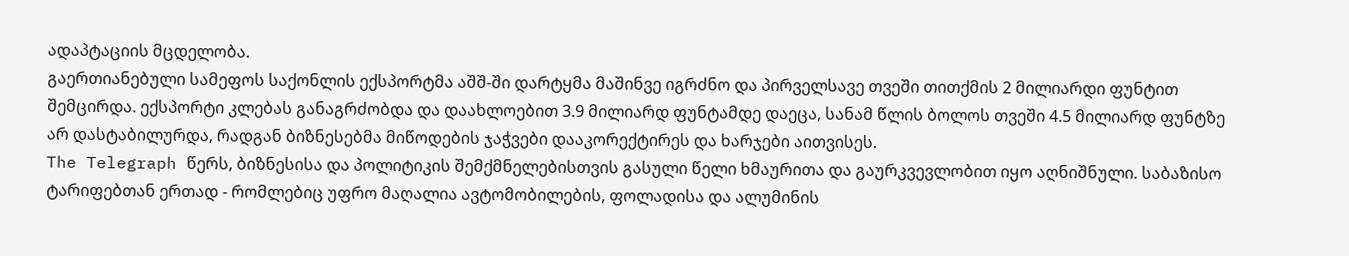ადაპტაციის მცდელობა.
გაერთიანებული სამეფოს საქონლის ექსპორტმა აშშ-ში დარტყმა მაშინვე იგრძნო და პირველსავე თვეში თითქმის 2 მილიარდი ფუნტით შემცირდა. ექსპორტი კლებას განაგრძობდა და დაახლოებით 3.9 მილიარდ ფუნტამდე დაეცა, სანამ წლის ბოლოს თვეში 4.5 მილიარდ ფუნტზე არ დასტაბილურდა, რადგან ბიზნესებმა მიწოდების ჯაჭვები დააკორექტირეს და ხარჯები აითვისეს.
The Telegraph წერს, ბიზნესისა და პოლიტიკის შემქმნელებისთვის გასული წელი ხმაურითა და გაურკვევლობით იყო აღნიშნული. საბაზისო ტარიფებთან ერთად - რომლებიც უფრო მაღალია ავტომობილების, ფოლადისა და ალუმინის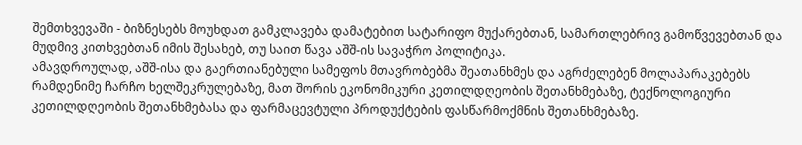შემთხვევაში - ბიზნესებს მოუხდათ გამკლავება დამატებით სატარიფო მუქარებთან, სამართლებრივ გამოწვევებთან და მუდმივ კითხვებთან იმის შესახებ, თუ საით წავა აშშ-ის სავაჭრო პოლიტიკა.
ამავდროულად, აშშ-ისა და გაერთიანებული სამეფოს მთავრობებმა შეათანხმეს და აგრძელებენ მოლაპარაკებებს რამდენიმე ჩარჩო ხელშეკრულებაზე, მათ შორის ეკონომიკური კეთილდღეობის შეთანხმებაზე, ტექნოლოგიური კეთილდღეობის შეთანხმებასა და ფარმაცევტული პროდუქტების ფასწარმოქმნის შეთანხმებაზე.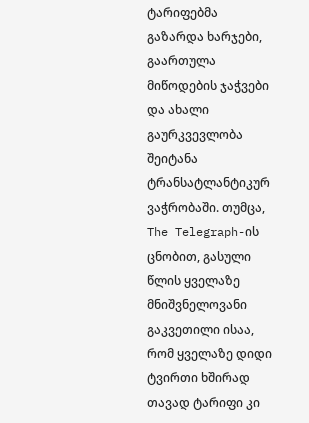ტარიფებმა გაზარდა ხარჯები, გაართულა მიწოდების ჯაჭვები და ახალი გაურკვევლობა შეიტანა ტრანსატლანტიკურ ვაჭრობაში. თუმცა, The Telegraph-ის ცნობით, გასული წლის ყველაზე მნიშვნელოვანი გაკვეთილი ისაა, რომ ყველაზე დიდი ტვირთი ხშირად თავად ტარიფი კი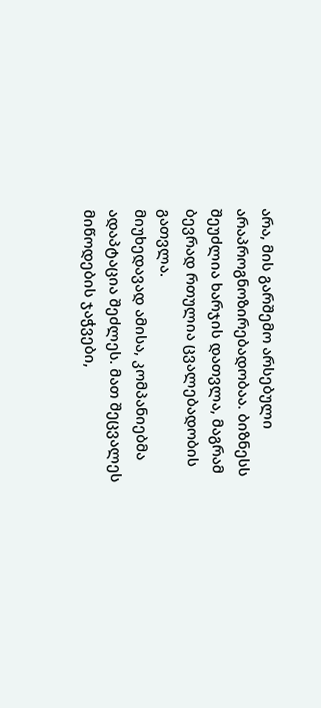არა, მის გარშემო არსებული არაპროგნოზირებადობაა. ბიზნესს შეუძლია ხარჯის დათვლა, მაგრამ ბევრად რთულია ცვალებადობის გათვლა.
მიუხედავად ამისა, კომპანიებმა ადაპტაცია შეძლეს. მათ შეცვალეს მიწოდების ჯაჭვები,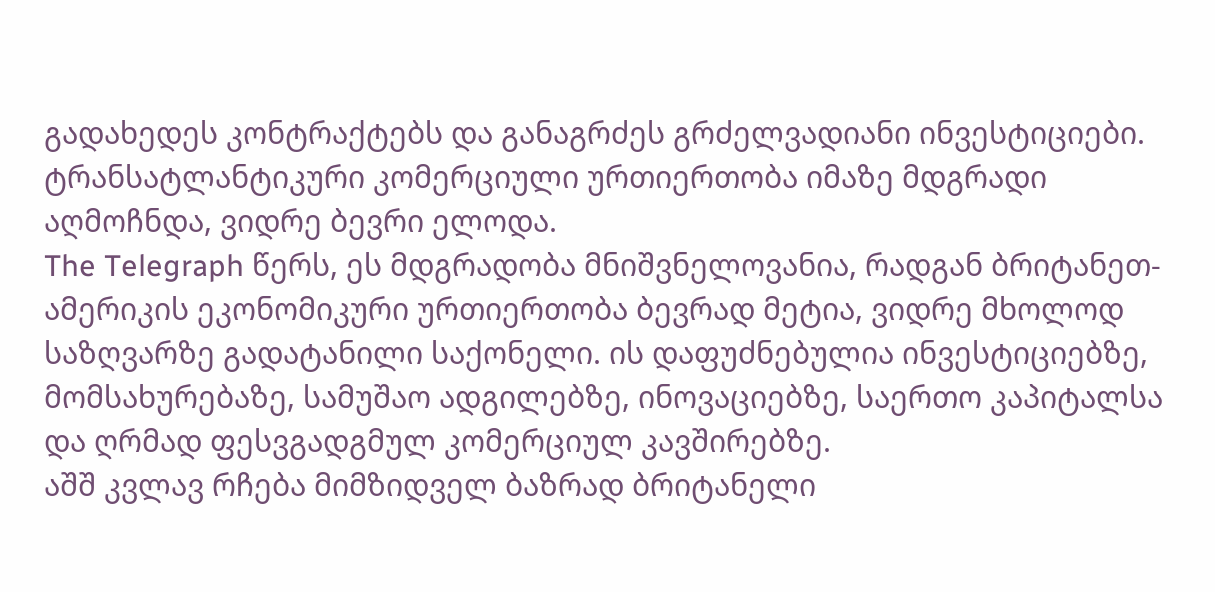გადახედეს კონტრაქტებს და განაგრძეს გრძელვადიანი ინვესტიციები. ტრანსატლანტიკური კომერციული ურთიერთობა იმაზე მდგრადი აღმოჩნდა, ვიდრე ბევრი ელოდა.
The Telegraph წერს, ეს მდგრადობა მნიშვნელოვანია, რადგან ბრიტანეთ-ამერიკის ეკონომიკური ურთიერთობა ბევრად მეტია, ვიდრე მხოლოდ საზღვარზე გადატანილი საქონელი. ის დაფუძნებულია ინვესტიციებზე, მომსახურებაზე, სამუშაო ადგილებზე, ინოვაციებზე, საერთო კაპიტალსა და ღრმად ფესვგადგმულ კომერციულ კავშირებზე.
აშშ კვლავ რჩება მიმზიდველ ბაზრად ბრიტანელი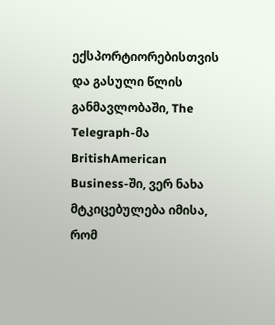ექსპორტიორებისთვის და გასული წლის განმავლობაში, The Telegraph-მა BritishAmerican Business-ში, ვერ ნახა მტკიცებულება იმისა, რომ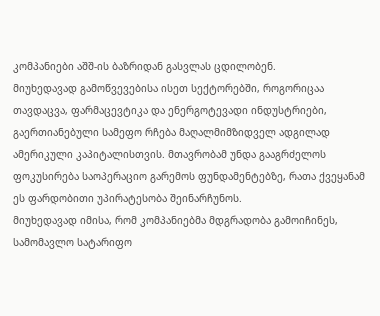კომპანიები აშშ-ის ბაზრიდან გასვლას ცდილობენ.
მიუხედავად გამოწვევებისა ისეთ სექტორებში, როგორიცაა თავდაცვა, ფარმაცევტიკა და ენერგოტევადი ინდუსტრიები, გაერთიანებული სამეფო რჩება მაღალმიმზიდველ ადგილად ამერიკული კაპიტალისთვის. მთავრობამ უნდა გააგრძელოს ფოკუსირება საოპერაციო გარემოს ფუნდამენტებზე, რათა ქვეყანამ ეს ფარდობითი უპირატესობა შეინარჩუნოს.
მიუხედავად იმისა, რომ კომპანიებმა მდგრადობა გამოიჩინეს, სამომავლო სატარიფო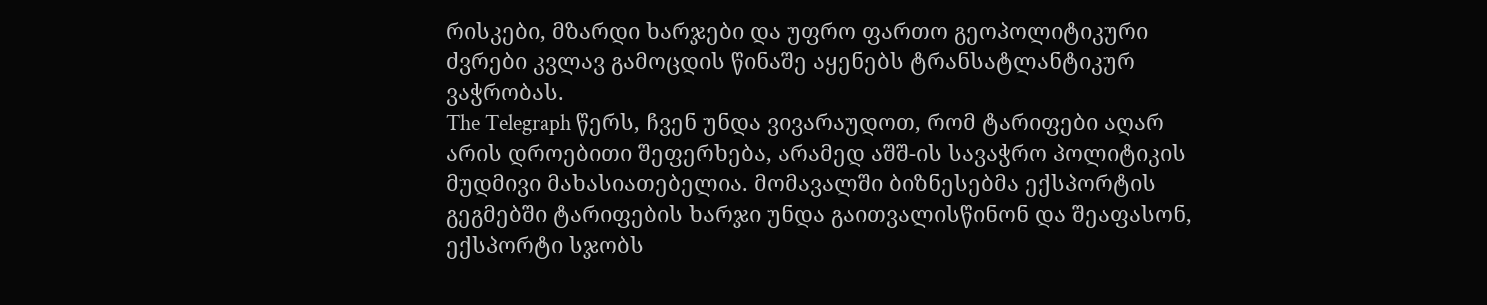რისკები, მზარდი ხარჯები და უფრო ფართო გეოპოლიტიკური ძვრები კვლავ გამოცდის წინაშე აყენებს ტრანსატლანტიკურ ვაჭრობას.
The Telegraph წერს, ჩვენ უნდა ვივარაუდოთ, რომ ტარიფები აღარ არის დროებითი შეფერხება, არამედ აშშ-ის სავაჭრო პოლიტიკის მუდმივი მახასიათებელია. მომავალში ბიზნესებმა ექსპორტის გეგმებში ტარიფების ხარჯი უნდა გაითვალისწინონ და შეაფასონ, ექსპორტი სჯობს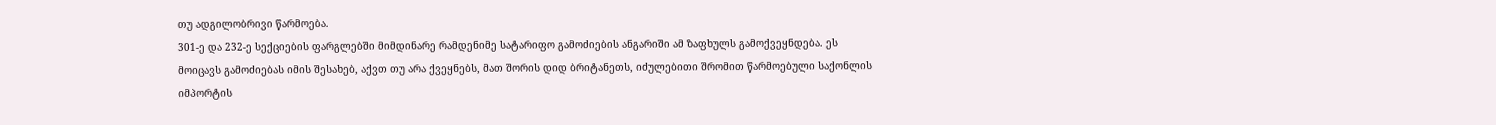თუ ადგილობრივი წარმოება.
301-ე და 232-ე სექციების ფარგლებში მიმდინარე რამდენიმე სატარიფო გამოძიების ანგარიში ამ ზაფხულს გამოქვეყნდება. ეს მოიცავს გამოძიებას იმის შესახებ, აქვთ თუ არა ქვეყნებს, მათ შორის დიდ ბრიტანეთს, იძულებითი შრომით წარმოებული საქონლის იმპორტის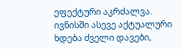ეფექტური აკრძალვა.
ივნისში ასევე აქტუალური ხდება ძველი დავები,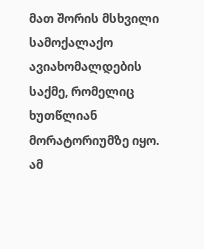მათ შორის მსხვილი სამოქალაქო ავიახომალდების საქმე, რომელიც ხუთწლიან მორატორიუმზე იყო. ამ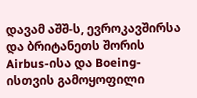დავამ აშშ-ს, ევროკავშირსა და ბრიტანეთს შორის Airbus-ისა და Boeing-ისთვის გამოყოფილი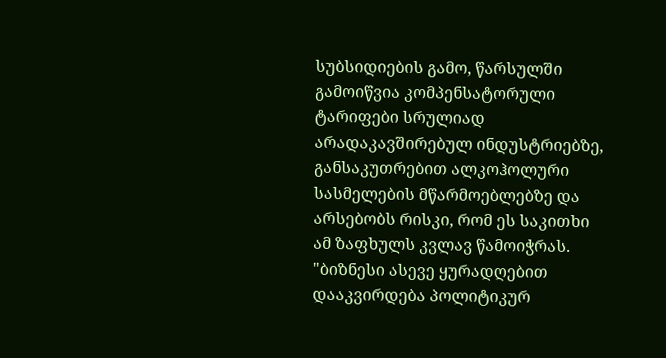სუბსიდიების გამო, წარსულში გამოიწვია კომპენსატორული ტარიფები სრულიად არადაკავშირებულ ინდუსტრიებზე, განსაკუთრებით ალკოჰოლური სასმელების მწარმოებლებზე და არსებობს რისკი, რომ ეს საკითხი ამ ზაფხულს კვლავ წამოიჭრას.
"ბიზნესი ასევე ყურადღებით დააკვირდება პოლიტიკურ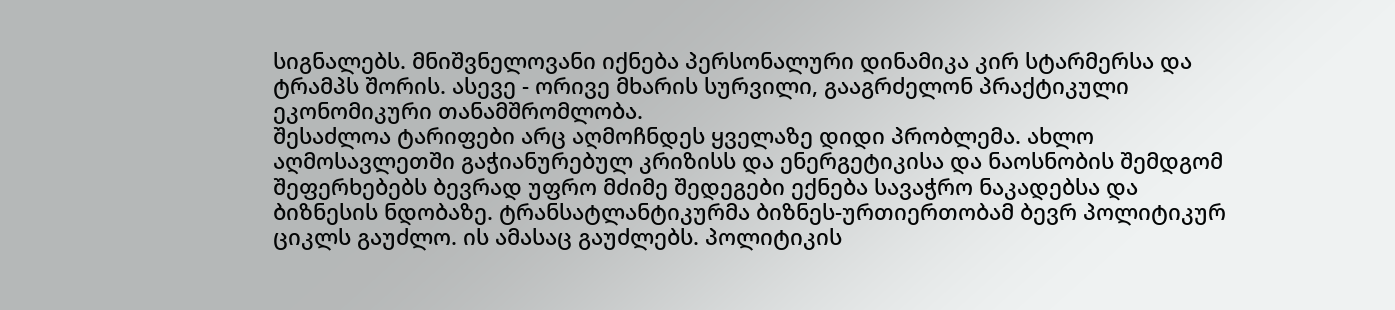სიგნალებს. მნიშვნელოვანი იქნება პერსონალური დინამიკა კირ სტარმერსა და ტრამპს შორის. ასევე - ორივე მხარის სურვილი, გააგრძელონ პრაქტიკული ეკონომიკური თანამშრომლობა.
შესაძლოა ტარიფები არც აღმოჩნდეს ყველაზე დიდი პრობლემა. ახლო აღმოსავლეთში გაჭიანურებულ კრიზისს და ენერგეტიკისა და ნაოსნობის შემდგომ შეფერხებებს ბევრად უფრო მძიმე შედეგები ექნება სავაჭრო ნაკადებსა და ბიზნესის ნდობაზე. ტრანსატლანტიკურმა ბიზნეს-ურთიერთობამ ბევრ პოლიტიკურ ციკლს გაუძლო. ის ამასაც გაუძლებს. პოლიტიკის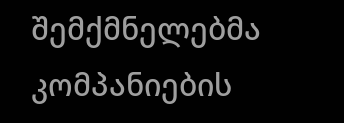შემქმნელებმა კომპანიების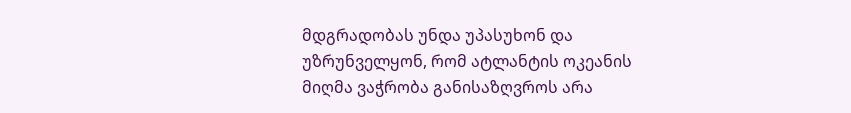მდგრადობას უნდა უპასუხონ და უზრუნველყონ, რომ ატლანტის ოკეანის მიღმა ვაჭრობა განისაზღვროს არა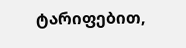ტარიფებით,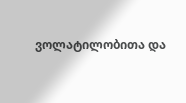ვოლატილობითა და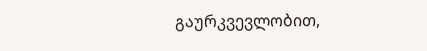გაურკვევლობით,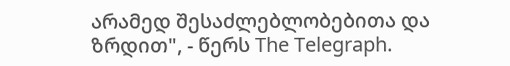არამედ შესაძლებლობებითა და ზრდით", - წერს The Telegraph.